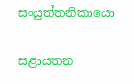සංයුත්තනිකායො

සළායතන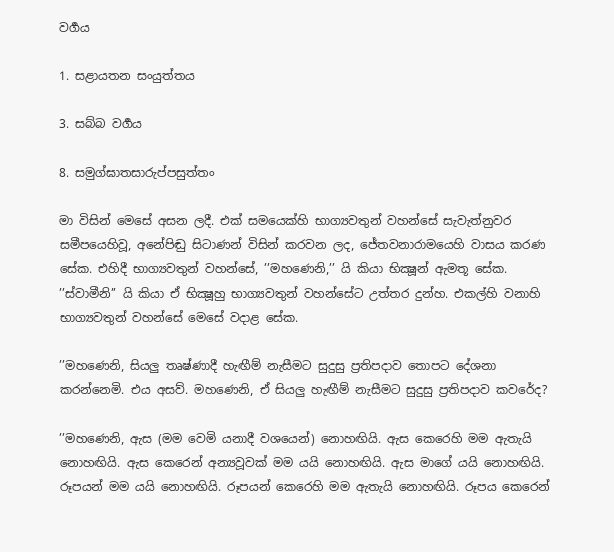වර්‍ගය

1. සළායතන සංයුත්තය

3. සබ්බ වර්‍ගය

8. සමුග්ඝාතසාරුප්පසුත්තං

මා විසින් මෙසේ අසන ලදී. එක් සමයෙක්හි භාග්‍යවතුන් වහන්සේ සැවැත්නුවර සමීපයෙහිවූ, අනේපිඬු සිටාණන් විසින් කරවන ලද, ජේතවනාරාමයෙහි වාසය කරණ සේක. එහිදී භාග්‍යවතුන් වහන්සේ, ’’මහණෙනි,’’ යි කියා භික්‍ෂූන් ඇමතූ සේක. ’’ස්වාමීනි’’ යි කියා ඒ භික්‍ෂූහු භාග්‍යවතුන් වහන්සේට උත්තර දුන්හ. එකල්හි වනාහි භාග්‍යවතුන් වහන්සේ මෙසේ වදාළ සේක.

’’මහණෙනි, සියලු තෘෂ්ණාදී හැඟීම් නැසීමට සුදුසු ප්‍රතිපදාව තොපට දේශනා කරන්නෙමි. එය අසව්. මහණෙනි, ඒ සියලු හැඟීම් නැසීමට සුදුසු ප්‍රතිපදාව කවරේද?

’’මහණෙනි, ඇස (මම වෙමි යනාදී වශයෙන්) නොහඟියි. ඇස කෙරෙහි මම ඇතැයි නොහඟියි. ඇස කෙරෙන් අන්‍යවූවක් මම යයි නොහඟියි. ඇස මාගේ යයි නොහඟියි. රූපයන් මම යයි නොහඟියි. රූපයන් කෙරෙහි මම ඇතැයි නොහඟියි. රූපය කෙරෙන්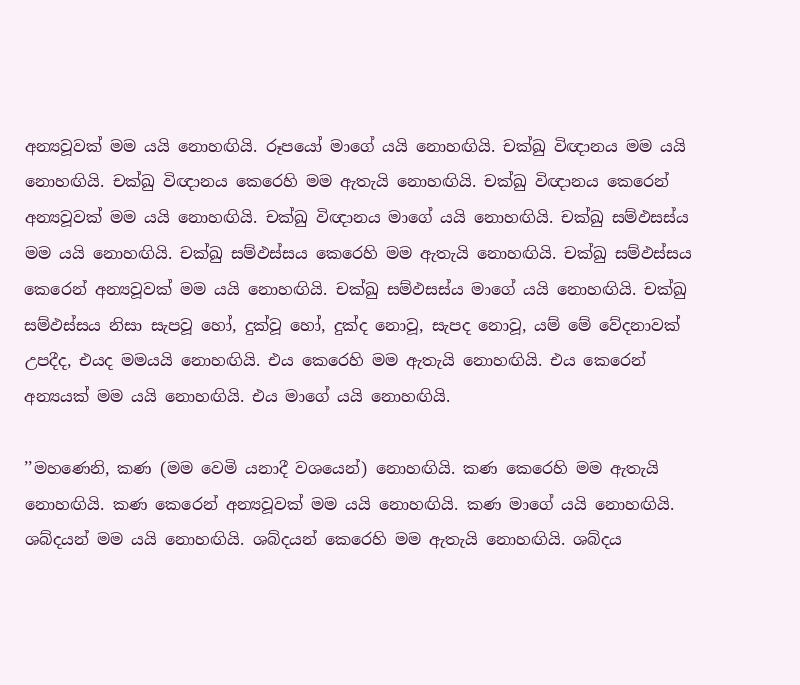අන්‍යවූවක් මම යයි නොහඟියි. රූපයෝ මාගේ යයි නොහඟියි. චක්ඛු විඥානය මම යයි නොහඟියි. චක්ඛු විඥානය කෙරෙහි මම ඇතැයි නොහඟියි. චක්ඛු විඥානය කෙරෙන් අන්‍යවූවක් මම යයි නොහඟියි. චක්ඛු විඥානය මාගේ යයි නොහඟියි. චක්ඛු සම්ඵසස්ය මම යයි නොහඟියි. චක්ඛු සම්ඵස්සය කෙරෙහි මම ඇතැයි නොහඟියි. චක්ඛු සම්ඵස්සය කෙරෙන් අන්‍යවූවක් මම යයි නොහඟියි. චක්ඛු සම්ඵසස්ය මාගේ යයි නොහඟියි. චක්ඛු සම්ඵස්සය නිසා සැපවූ හෝ, දුක්වූ හෝ, දුක්ද නොවූ, සැපද නොවූ, යම් මේ වේදනාවක් උපදීද, එයද මමයයි නොහඟියි. එය කෙරෙහි මම ඇතැයි නොහඟියි. එය කෙරෙන් අන්‍යයක් මම යයි නොහඟියි. එය මාගේ යයි නොහඟියි.

’’මහණෙනි, කණ (මම වෙමි යනාදී වශයෙන්) නොහඟියි. කණ කෙරෙහි මම ඇතැයි නොහඟියි. කණ කෙරෙන් අන්‍යවූවක් මම යයි නොහඟියි. කණ මාගේ යයි නොහඟියි. ශබ්දයන් මම යයි නොහඟියි. ශබ්දයන් කෙරෙහි මම ඇතැයි නොහඟියි. ශබ්දය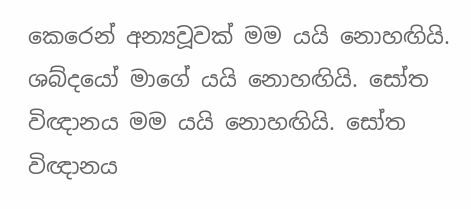කෙරෙන් අන්‍යවූවක් මම යයි නොහඟියි. ශබ්දයෝ මාගේ යයි නොහඟියි. සෝත විඥානය මම යයි නොහඟියි. සෝත විඥානය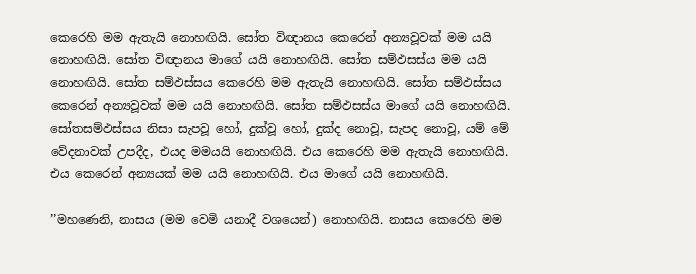කෙරෙහි මම ඇතැයි නොහඟියි. සෝත විඥානය කෙරෙන් අන්‍යවූවක් මම යයි නොහඟියි. සෝත විඥානය මාගේ යයි නොහඟියි. සෝත සම්ඵසස්ය මම යයි නොහඟියි. සෝත සම්ඵස්සය කෙරෙහි මම ඇතැයි නොහඟියි. සෝත සම්ඵස්සය කෙරෙන් අන්‍යවූවක් මම යයි නොහඟියි. සෝත සම්ඵසස්ය මාගේ යයි නොහඟියි. සෝතසම්ඵස්සය නිසා සැපවූ හෝ, දුක්වූ හෝ, දුක්ද නොවූ, සැපද නොවූ, යම් මේ වේදනාවක් උපදීද, එයද මමයයි නොහඟියි. එය කෙරෙහි මම ඇතැයි නොහඟියි. එය කෙරෙන් අන්‍යයක් මම යයි නොහඟියි. එය මාගේ යයි නොහඟියි.

’’මහණෙනි, නාසය (මම වෙමි යනාදී වශයෙන්) නොහඟියි. නාසය කෙරෙහි මම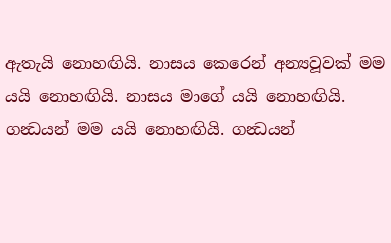ඇතැයි නොහඟියි. නාසය කෙරෙන් අන්‍යවූවක් මම යයි නොහඟියි. නාසය මාගේ යයි නොහඟියි. ගන්‍ධයන් මම යයි නොහඟියි. ගන්‍ධයන්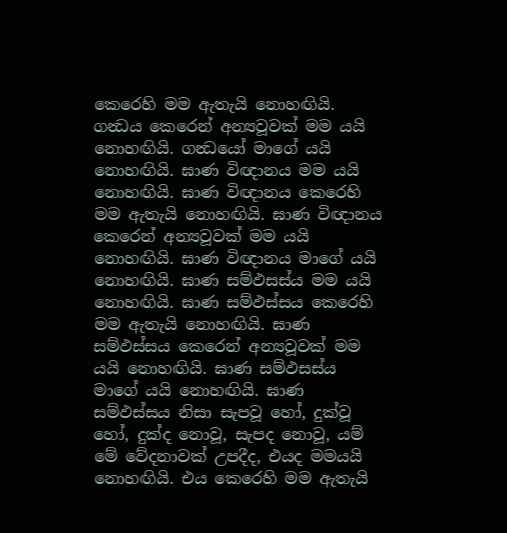කෙරෙහි මම ඇතැයි නොහඟියි. ගන්‍ධය කෙරෙන් අන්‍යවූවක් මම යයි නොහඟියි. ගන්‍ධයෝ මාගේ යයි නොහඟියි. ඝාණ විඥානය මම යයි නොහඟියි. ඝාණ විඥානය කෙරෙහි මම ඇතැයි නොහඟියි. ඝාණ විඥානය කෙරෙන් අන්‍යවූවක් මම යයි නොහඟියි. ඝාණ විඥානය මාගේ යයි නොහඟියි. ඝාණ සම්ඵසස්ය මම යයි නොහඟියි. ඝාණ සම්ඵස්සය කෙරෙහි මම ඇතැයි නොහඟියි. ඝාණ සම්ඵස්සය කෙරෙන් අන්‍යවූවක් මම යයි නොහඟියි. ඝාණ සම්ඵසස්ය මාගේ යයි නොහඟියි. ඝාණ සම්ඵස්සය නිසා සැපවූ හෝ, දුක්වූ හෝ, දුක්ද නොවූ, සැපද නොවූ, යම් මේ වේදනාවක් උපදීද, එයද මමයයි නොහඟියි. එය කෙරෙහි මම ඇතැයි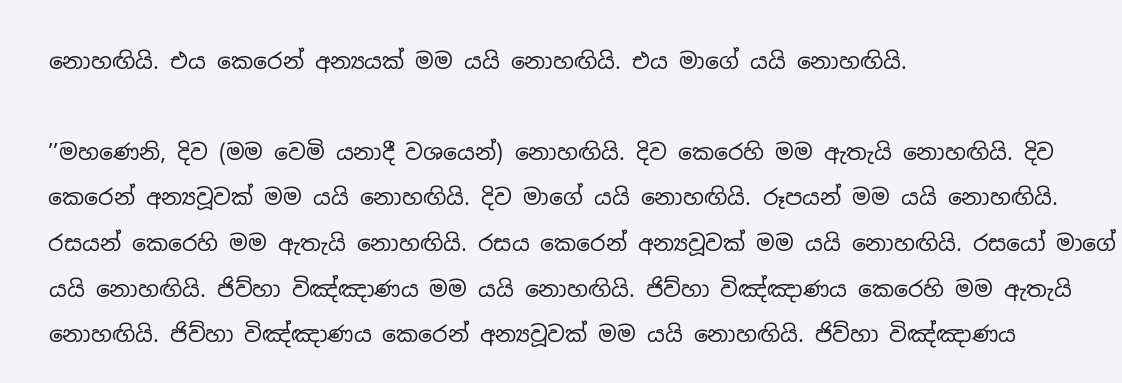නොහඟියි. එය කෙරෙන් අන්‍යයක් මම යයි නොහඟියි. එය මාගේ යයි නොහඟියි.

’’මහණෙනි, දිව (මම වෙමි යනාදී වශයෙන්) නොහඟියි. දිව කෙරෙහි මම ඇතැයි නොහඟියි. දිව කෙරෙන් අන්‍යවූවක් මම යයි නොහඟියි. දිව මාගේ යයි නොහඟියි. රූපයන් මම යයි නොහඟියි. රසයන් කෙරෙහි මම ඇතැයි නොහඟියි. රසය කෙරෙන් අන්‍යවූවක් මම යයි නොහඟියි. රසයෝ මාගේ යයි නොහඟියි. ජිව්හා විඤ්ඤාණය මම යයි නොහඟියි. ජිව්හා විඤ්ඤාණය කෙරෙහි මම ඇතැයි නොහඟියි. ජිව්හා විඤ්ඤාණය කෙරෙන් අන්‍යවූවක් මම යයි නොහඟියි. ජිව්හා විඤ්ඤාණය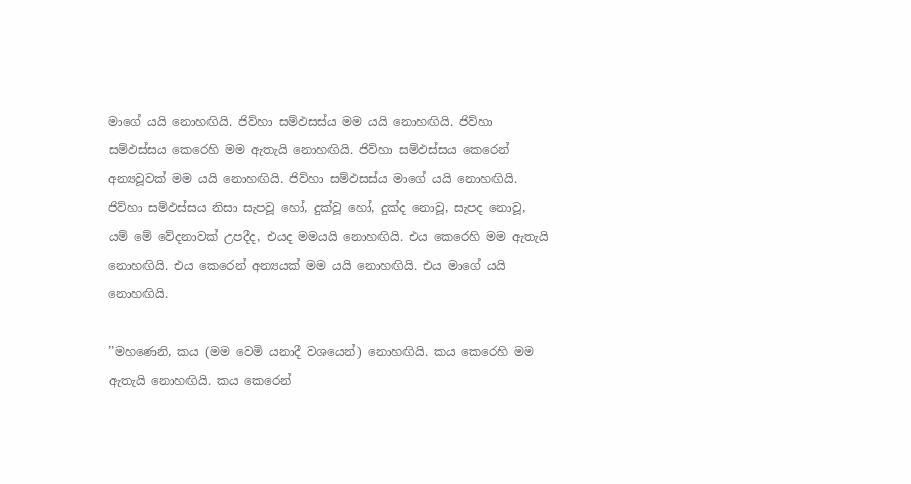මාගේ යයි නොහඟියි. ජිව්හා සම්ඵසස්ය මම යයි නොහඟියි. ජිව්හා සම්ඵස්සය කෙරෙහි මම ඇතැයි නොහඟියි. ජිව්හා සම්ඵස්සය කෙරෙන් අන්‍යවූවක් මම යයි නොහඟියි. ජිව්හා සම්ඵසස්ය මාගේ යයි නොහඟියි. ජිව්හා සම්ඵස්සය නිසා සැපවූ හෝ, දුක්වූ හෝ, දුක්ද නොවූ, සැපද නොවූ, යම් මේ වේදනාවක් උපදීද, එයද මමයයි නොහඟියි. එය කෙරෙහි මම ඇතැයි නොහඟියි. එය කෙරෙන් අන්‍යයක් මම යයි නොහඟියි. එය මාගේ යයි නොහඟියි.

’’මහණෙනි, කය (මම වෙමි යනාදී වශයෙන්) නොහඟියි. කය කෙරෙහි මම ඇතැයි නොහඟියි. කය කෙරෙන්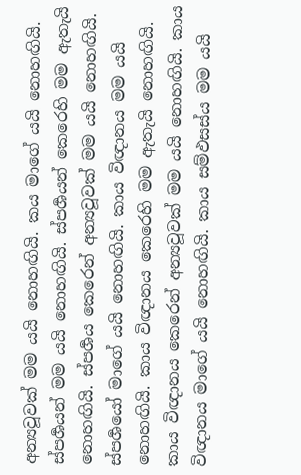අන්‍යවූවක් මම යයි නොහඟියි. කය මාගේ යයි නොහඟියි. ස්පර්‍ශයන් මම යයි නොහඟියි. ස්පර්‍ශයන් කෙරෙහි මම ඇතැයි නොහඟියි. ස්පර්‍ශය කෙරෙන් අන්‍යවූවක් මම යයි නොහඟියි. ස්පර්‍ශයෝ මාගේ යයි නොහඟියි. කාය විඥානය මම යයි නොහඟියි. කාය විඥානය කෙරෙහි මම ඇතැයි නොහඟියි. කාය විඥානය කෙරෙන් අන්‍යවූවක් මම යයි නොහඟියි. කාය විඥානය මාගේ යයි නොහඟියි. කාය සම්ඵසස්ය මම යයි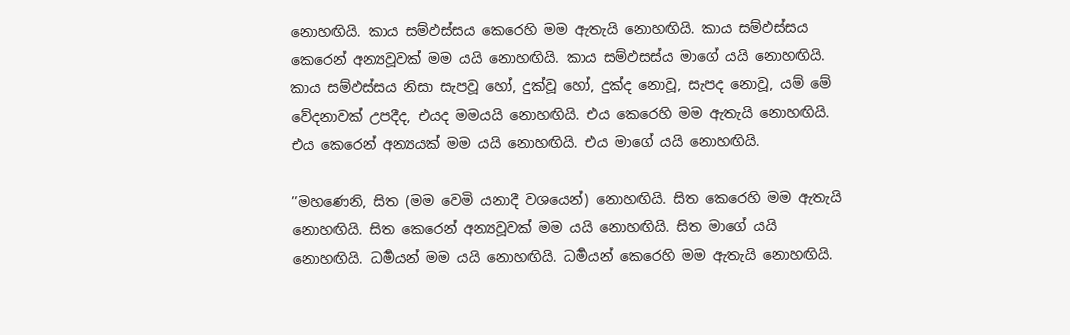නොහඟියි. කාය සම්ඵස්සය කෙරෙහි මම ඇතැයි නොහඟියි. කාය සම්ඵස්සය කෙරෙන් අන්‍යවූවක් මම යයි නොහඟියි. කාය සම්ඵසස්ය මාගේ යයි නොහඟියි. කාය සම්ඵස්සය නිසා සැපවූ හෝ, දුක්වූ හෝ, දුක්ද නොවූ, සැපද නොවූ, යම් මේ වේදනාවක් උපදීද, එයද මමයයි නොහඟියි. එය කෙරෙහි මම ඇතැයි නොහඟියි. එය කෙරෙන් අන්‍යයක් මම යයි නොහඟියි. එය මාගේ යයි නොහඟියි.

’’මහණෙනි, සිත (මම වෙමි යනාදී වශයෙන්) නොහඟියි. සිත කෙරෙහි මම ඇතැයි නොහඟියි. සිත කෙරෙන් අන්‍යවූවක් මම යයි නොහඟියි. සිත මාගේ යයි නොහඟියි. ධර්‍මයන් මම යයි නොහඟියි. ධර්‍මයන් කෙරෙහි මම ඇතැයි නොහඟියි.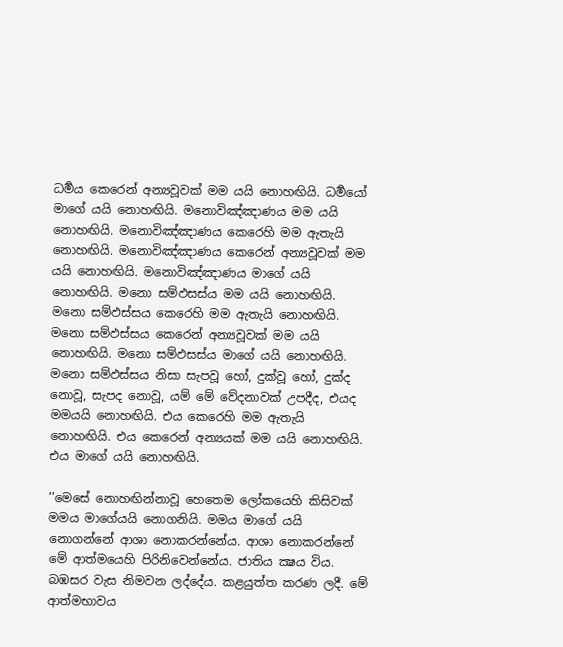ධර්‍මය කෙරෙන් අන්‍යවූවක් මම යයි නොහඟියි. ධර්‍මයෝ මාගේ යයි නොහඟියි. මනොවිඤ්ඤාණය මම යයි නොහඟියි. මනොවිඤ්ඤාණය කෙරෙහි මම ඇතැයි නොහඟියි. මනොවිඤ්ඤාණය කෙරෙන් අන්‍යවූවක් මම යයි නොහඟියි. මනොවිඤ්ඤාණය මාගේ යයි නොහඟියි. මනො සම්ඵසස්ය මම යයි නොහඟියි. මනො සම්ඵස්සය කෙරෙහි මම ඇතැයි නොහඟියි. මනො සම්ඵස්සය කෙරෙන් අන්‍යවූවක් මම යයි නොහඟියි. මනො සම්ඵසස්ය මාගේ යයි නොහඟියි. මනො සම්ඵස්සය නිසා සැපවූ හෝ, දුක්වූ හෝ, දුක්ද නොවූ, සැපද නොවූ, යම් මේ වේදනාවක් උපදීද, එයද මමයයි නොහඟියි. එය කෙරෙහි මම ඇතැයි නොහඟියි. එය කෙරෙන් අන්‍යයක් මම යයි නොහඟියි. එය මාගේ යයි නොහඟියි.

’’මෙසේ නොහඟින්නාවූ හෙතෙම ලෝකයෙහි කිසිවක් මමය මාගේයයි නොගනියි. මමය මාගේ යයි නොගන්නේ ආශා නොකරන්නේය. ආශා නොකරන්නේ මේ ආත්මයෙහි පිරිනිවෙන්නේය. ජාතිය ක්‍ෂය විය. බඹසර වැස නිමවන ලද්දේය. කළයුත්ත කරණ ලදී. මේ ආත්මභාවය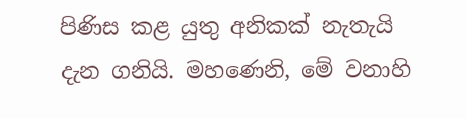පිණිස කළ යුතු අනිකක් නැතැයි දැන ගනියි. මහණෙනි, මේ වනාහි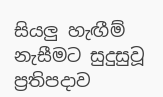සියලු හැඟීම් නැසීමට සුදුසුවූ ප්‍රතිපදාව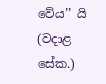වේය’’ යි (වදාළ සේක.)